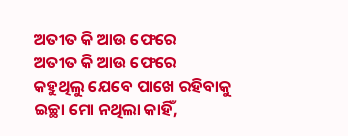ଅତୀତ କି ଆଉ ଫେରେ
ଅତୀତ କି ଆଉ ଫେରେ
କହୁଥିଲୁ ଯେବେ ପାଖେ ରହିବାକୁ
ଇଚ୍ଛା ମୋ ନଥିଲା କାହିଁ,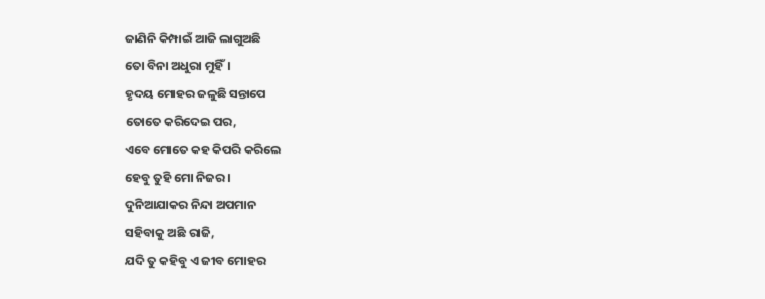ଜାଣିନି କିମ୍ପାଇଁ ଆଜି ଲାଗୁଅଛି
ତୋ ବିନା ଅଧୁରା ମୁହିଁ।
ହୃଦୟ ମୋହର ଜଳୁଛି ସନ୍ତାପେ
ତୋତେ କରିଦେଇ ପର,
ଏବେ ମୋତେ କହ କିପରି କରିଲେ
ହେବୁ ତୁହି ମୋ ନିଜର।
ଦୁନିଆଯାକର ନିନ୍ଦା ଅପମାନ
ସହିବାକୁ ଅଛି ରାଜି,
ଯଦି ତୁ କହିବୁ ଏ ଜୀବ ମୋହର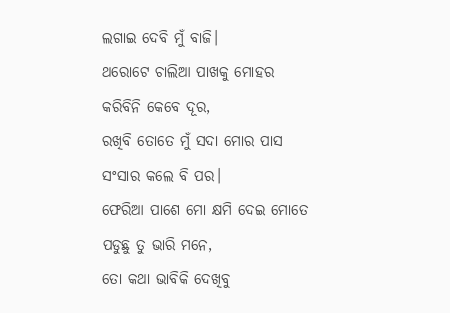ଲଗାଇ ଦେବି ମୁଁ ବାଜି।
ଥରୋଟେ ଚାଲିଆ ପାଖକୁ ମୋହର
କରିବିନି କେବେ ଦୂର,
ରଖିବି ତୋତେ ମୁଁ ସଦା ମୋର ପାସ
ସଂସାର କଲେ ବି ପର।
ଫେରିଆ ପାଶେ ମୋ କ୍ଷମି ଦେଇ ମୋତେ
ପଡୁଛୁ ତୁ ଭାରି ମନେ,
ତୋ କଥା ଭାବିକି ଦେଖିବୁ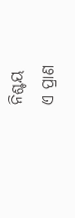ନିଶ୍ଚୟ
ଏ ପ୍ରାଣ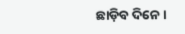ଛାଡ଼ିବ ଦିନେ।